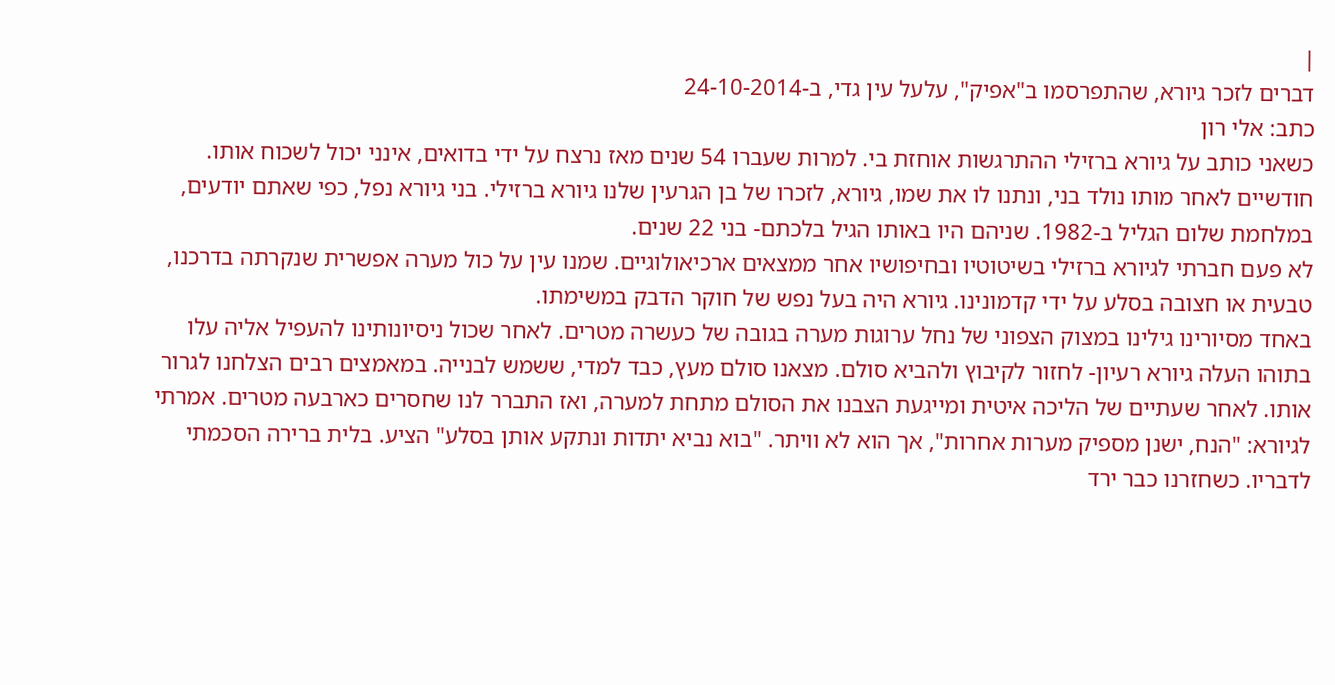|
דברים לזכר גיורא, שהתפרסמו ב"אפיק", עלעל עין גדי, ב-24-10-2014
כתב: אלי רון
כשאני כותב על גיורא ברזילי ההתרגשות אוחזת בי. למרות שעברו 54 שנים מאז נרצח על ידי בדואים, אינני יכול לשכוח אותו.
חודשיים לאחר מותו נולד בני, ונתנו לו את שמו, גיורא, לזכרו של בן הגרעין שלנו גיורא ברזילי. בני גיורא נפל, כפי שאתם יודעים, במלחמת שלום הגליל ב-1982. שניהם היו באותו הגיל בלכתם- בני 22 שנים.
לא פעם חברתי לגיורא ברזילי בשיטוטיו ובחיפושיו אחר ממצאים ארכיאולוגיים. שמנו עין על כול מערה אפשרית שנקרתה בדרכנו, טבעית או חצובה בסלע על ידי קדמונינו. גיורא היה בעל נפש של חוקר הדבק במשימתו.
באחד מסיורינו גילינו במצוק הצפוני של נחל ערוגות מערה בגובה של כעשרה מטרים. לאחר שכול ניסיונותינו להעפיל אליה עלו בתוהו העלה גיורא רעיון- לחזור לקיבוץ ולהביא סולם. מצאנו סולם מעץ, כבד למדי, ששמש לבנייה. במאמצים רבים הצלחנו לגרור אותו. לאחר שעתיים של הליכה איטית ומייגעת הצבנו את הסולם מתחת למערה, ואז התברר לנו שחסרים כארבעה מטרים. אמרתי לגיורא: "הנח, ישנן מספיק מערות אחרות", אך הוא לא וויתר. "בוא נביא יתדות ונתקע אותן בסלע" הציע. בלית ברירה הסכמתי לדבריו. כשחזרנו כבר ירד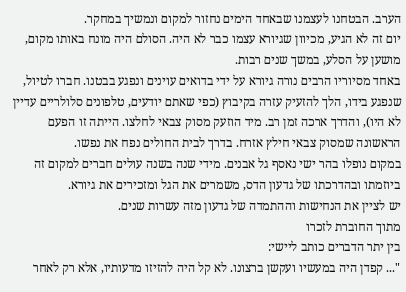הערב. הבטחנו לעצמנו שבאחד הימים נחזור למקום ונמשיך במחקר.
יום זה לא הגיע, מכיוון שגיורא עצמו כבר לא היה. הסולם היה מונח באותו מקום, מושען על הסלע, במשך שנים רבות.
באחד מסיוריו הרבים נורה גיורא על ידי בדואים עוינים ונפגע בבטנו. חברו לטיול, שנפגע בידו, הלך להזעיק עזרה בקיבוץ (כפי שאתם יודעים, טלפונים סלולריים עדיין לא היו), והדרך ארכה זמן רב. מיד הוזעק מסוק צבאי לחלצו. הייתה זו הפעם הראשונה שמסוק צבאי חילץ אזרח. בדרך לבית החולים נפח את נפשו.
במקום נופלו בהר ישי נאסף גל אבנים. מידי שנה בשנה עולים חברים למקום זה ביוזמתו ובהדרכתו של גדעון הדס, משמרים את הגל ומזכירים את גיורא.
יש לציין את הנחישות וההתמדה של גדעון מזה עשרות שנים.
מתוך החוברת לזכרו
בין יתר הדברים כותב ליישי:
"... קפדן היה במעשיו ועקשן ברצונו. לא קל היה להזיזו מדעותיו, אלא רק לאחר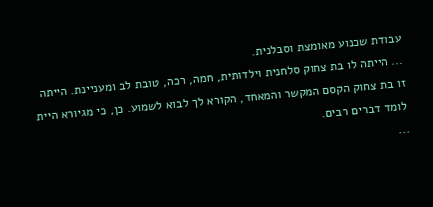עבודת שכנוע מאומצת וסבלנית.
... הייתה לו בת צחוק סלחנית וילדותית, חמה, רכה, טובת לב ומעניינת. הייתה זו בת צחוק הקסם המקשר והמאחד, הקורא לך לבוא לשמוע. כן, כי מגיורא היית לומד דברים רבים.
...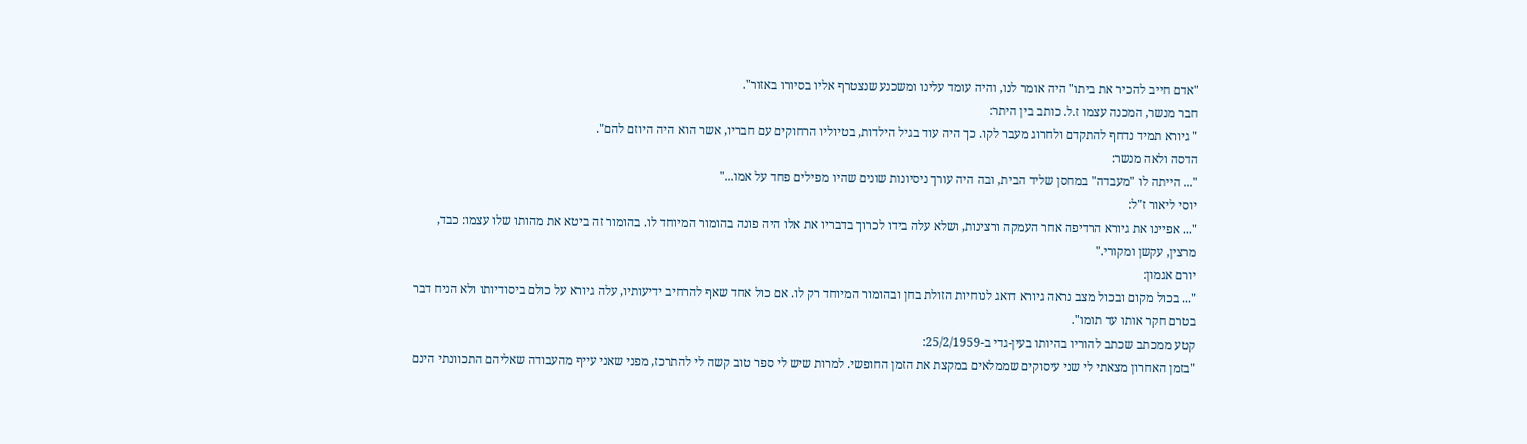"אדם חייב להכיר את ביתו" היה אומר לנו, והיה עומד עלינו ומשכנע שנצטרף אליו בסיורו באזור".
חבר מנשר, המכנה עצמו ז.ל. כותב בין היתר:
" גיורא תמיד נדחף להתקדם ולחרוג מעבר לקו. כך היה עוד בגיל הילדות, בטיוליו הרחוקים עם חבריו, אשר הוא היה היוזם להם".
הדסה ולאה מנשר:
"... הייתה לו "מעבדה" במחסן שליד הבית, ובה היה עורך ניסיונות שונים שהיו מפילים פחד על אמו..."
יוסי ליאור ז"ל:
"... אפיינו את גיורא הרדיפה אחר העמקה ורצינות, ושלא עלה בידו לכרוך בדבריו את אלו היה פונה בהומור המיוחד לו. בהומור זה ביטא את מהותו שלו עצמו: כבד, מרצין, עקשן ומקורי."
יורם אגמון:
"... בכול מקום ובכול מצב נראה גיורא דואג לנוחיות הזולת בחן ובהומור המיוחד רק לו. אם כול אחד שאף להרחיב ידיעותיו, עלה גיורא על כולם ביסודיותו ולא הניח דבר בטרם חקר אותו עד תומו".
קטע ממכתב שכתב להוריו בהיותו בעין-גדי ב-25/2/1959:
"בזמן האחרון מצאתי לי שני עיסוקים שממלאים במקצת את הזמן החופשי. למרות שיש לי ספר טוב קשה לי להתרכז, מפני שאני עייף מהעבודה שאליהם התכוונתי הינם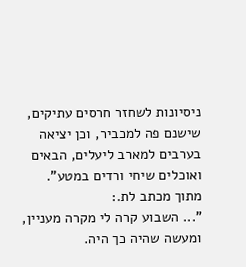ניסיונות לשחזר חרסים עתיקים, שישנם פה למכביר, וכן יציאה בערבים למארב ליעלים, הבאים ואוכלים שיחי ורדים במטע".
מתוך מכתב לת.:
"... השבוע קרה לי מקרה מעניין, ומעשה שהיה כך היה.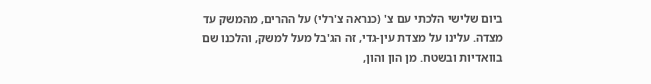ביום שלישי הלכתי עם צ' (כנראה צ'רלי) על ההרים, מהמשק עד מצדה. עלינו על מצדת עין-גדי, זה הג'בל מעל למשק, והלכנו שם בוואדיות ובשטח. מן הון והון,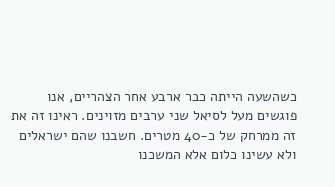כשהשעה הייתה כבר ארבע אחר הצהריים, אנו פוגשים מעל לסיאל שני ערבים מזוינים. ראינו זה את זה ממרחק של כ-40 מטרים. חשבנו שהם ישראלים ולא עשינו כלום אלא המשכנו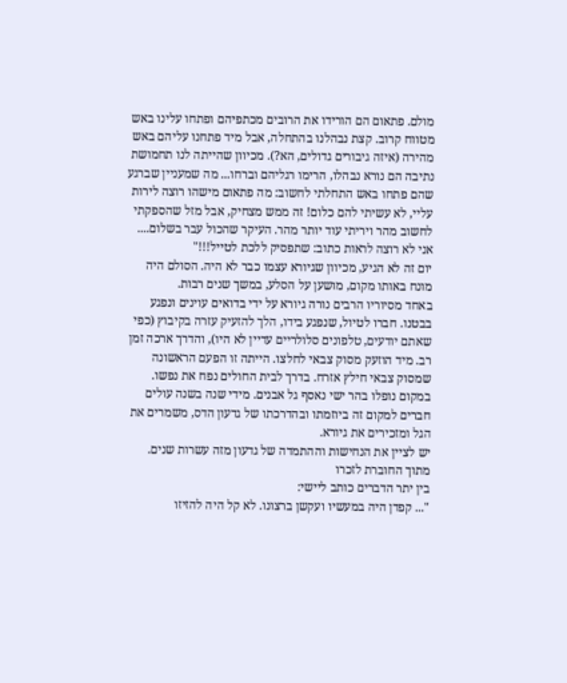מולם. פתאום הם הורידו את הרובים מכתפיהם ופתחו עלינו באש מטווח קרוב. קצת נבהלנו בהתחלה, אבל מיד פתחנו עליהם באש מהירה (איזה גיבורים גדולים, הא?). מכיוון שהייתה לנו תחמושת נתיבה הם נורא נבהלו, הרימו רגליהם וברחו... מה שמעניין שברגע שהם פתחו באש התחלתי לחשוב: מה פתאום מישהו רוצה לירות עליי, לא עשיתי להם כלום! זה ממש מצחיק, אבל מזל שהספקתי לחשוב מהר ויריתי עוד יותר מהר. העיקר שהכול עבר בשלום.... אני לא רוצה לראות כתוב: שתפסיק ללכת לטייל!!!"
יום זה לא הגיע, מכיוון שגיורא עצמו כבר לא היה. הסולם היה מונח באותו מקום, מושען על הסלע, במשך שנים רבות.
באחד מסיוריו הרבים נורה גיורא על ידי בדואים עוינים ונפגע בבטנו. חברו לטיול, שנפגע בידו, הלך להזעיק עזרה בקיבוץ (כפי שאתם יודעים, טלפונים סלולריים עדיין לא היו), והדרך ארכה זמן רב. מיד הוזעק מסוק צבאי לחלצו. הייתה זו הפעם הראשונה שמסוק צבאי חילץ אזרח. בדרך לבית החולים נפח את נפשו.
במקום נופלו בהר ישי נאסף גל אבנים. מידי שנה בשנה עולים חברים למקום זה ביוזמתו ובהדרכתו של גדעון הדס, משמרים את הגל ומזכירים את גיורא.
יש לציין את הנחישות וההתמדה של גדעון מזה עשרות שנים.
מתוך החוברת לזכרו
בין יתר הדברים כותב ליישי:
"... קפדן היה במעשיו ועקשן ברצונו. לא קל היה להזיזו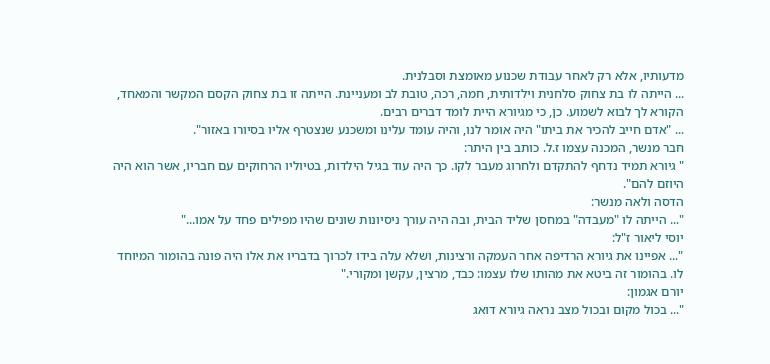מדעותיו, אלא רק לאחר עבודת שכנוע מאומצת וסבלנית.
... הייתה לו בת צחוק סלחנית וילדותית, חמה, רכה, טובת לב ומעניינת. הייתה זו בת צחוק הקסם המקשר והמאחד, הקורא לך לבוא לשמוע. כן, כי מגיורא היית לומד דברים רבים.
... "אדם חייב להכיר את ביתו" היה אומר לנו, והיה עומד עלינו ומשכנע שנצטרף אליו בסיורו באזור".
חבר מנשר, המכנה עצמו ז.ל. כותב בין היתר:
" גיורא תמיד נדחף להתקדם ולחרוג מעבר לקו. כך היה עוד בגיל הילדות, בטיוליו הרחוקים עם חבריו, אשר הוא היה היוזם להם".
הדסה ולאה מנשר:
"... הייתה לו "מעבדה" במחסן שליד הבית, ובה היה עורך ניסיונות שונים שהיו מפילים פחד על אמו..."
יוסי ליאור ז"ל:
"... אפיינו את גיורא הרדיפה אחר העמקה ורצינות, ושלא עלה בידו לכרוך בדבריו את אלו היה פונה בהומור המיוחד לו. בהומור זה ביטא את מהותו שלו עצמו: כבד, מרצין, עקשן ומקורי."
יורם אגמון:
"... בכול מקום ובכול מצב נראה גיורא דואג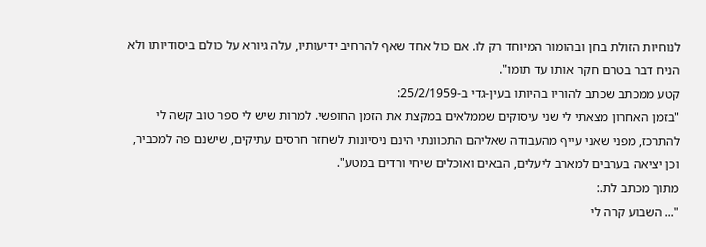לנוחיות הזולת בחן ובהומור המיוחד רק לו. אם כול אחד שאף להרחיב ידיעותיו, עלה גיורא על כולם ביסודיותו ולא הניח דבר בטרם חקר אותו עד תומו".
קטע ממכתב שכתב להוריו בהיותו בעין-גדי ב-25/2/1959:
"בזמן האחרון מצאתי לי שני עיסוקים שממלאים במקצת את הזמן החופשי. למרות שיש לי ספר טוב קשה לי להתרכז, מפני שאני עייף מהעבודה שאליהם התכוונתי הינם ניסיונות לשחזר חרסים עתיקים, שישנם פה למכביר, וכן יציאה בערבים למארב ליעלים, הבאים ואוכלים שיחי ורדים במטע".
מתוך מכתב לת.:
"... השבוע קרה לי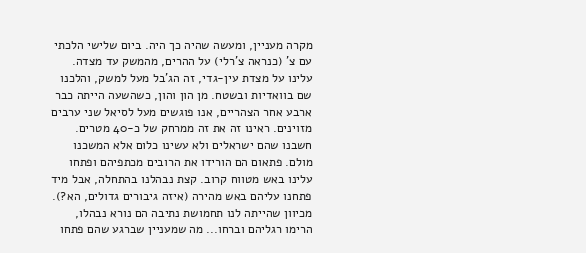מקרה מעניין, ומעשה שהיה כך היה. ביום שלישי הלכתי עם צ' (כנראה צ'רלי) על ההרים, מהמשק עד מצדה. עלינו על מצדת עין-גדי, זה הג'בל מעל למשק, והלכנו שם בוואדיות ובשטח. מן הון והון, כשהשעה הייתה כבר ארבע אחר הצהריים, אנו פוגשים מעל לסיאל שני ערבים מזוינים. ראינו זה את זה ממרחק של כ-40 מטרים. חשבנו שהם ישראלים ולא עשינו כלום אלא המשכנו מולם. פתאום הם הורידו את הרובים מכתפיהם ופתחו עלינו באש מטווח קרוב. קצת נבהלנו בהתחלה, אבל מיד פתחנו עליהם באש מהירה (איזה גיבורים גדולים, הא?). מכיוון שהייתה לנו תחמושת נתיבה הם נורא נבהלו, הרימו רגליהם וברחו... מה שמעניין שברגע שהם פתחו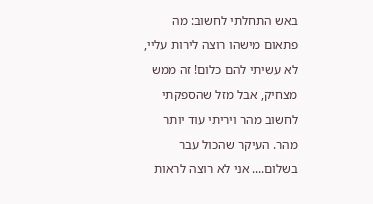באש התחלתי לחשוב: מה פתאום מישהו רוצה לירות עליי, לא עשיתי להם כלום! זה ממש מצחיק, אבל מזל שהספקתי לחשוב מהר ויריתי עוד יותר מהר. העיקר שהכול עבר בשלום.... אני לא רוצה לראות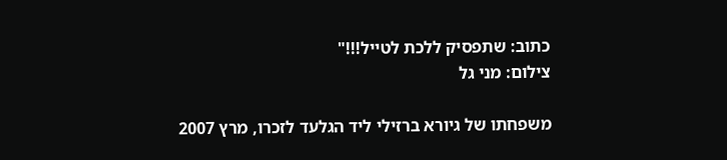כתוב: שתפסיק ללכת לטייל!!!"
צילום: מני גל

משפחתו של גיורא ברזילי ליד הגלעד לזכרו, מרץ 2007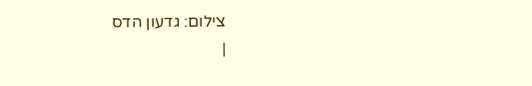צילום: גדעון הדס
|